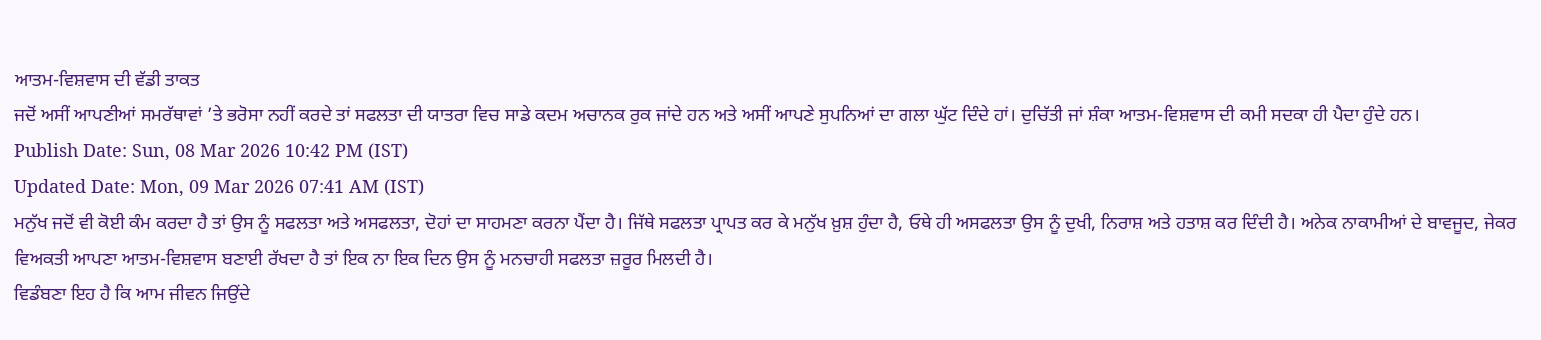ਆਤਮ-ਵਿਸ਼ਵਾਸ ਦੀ ਵੱਡੀ ਤਾਕਤ
ਜਦੋਂ ਅਸੀਂ ਆਪਣੀਆਂ ਸਮਰੱਥਾਵਾਂ ’ਤੇ ਭਰੋਸਾ ਨਹੀਂ ਕਰਦੇ ਤਾਂ ਸਫਲਤਾ ਦੀ ਯਾਤਰਾ ਵਿਚ ਸਾਡੇ ਕਦਮ ਅਚਾਨਕ ਰੁਕ ਜਾਂਦੇ ਹਨ ਅਤੇ ਅਸੀਂ ਆਪਣੇ ਸੁਪਨਿਆਂ ਦਾ ਗਲਾ ਘੁੱਟ ਦਿੰਦੇ ਹਾਂ। ਦੁਚਿੱਤੀ ਜਾਂ ਸ਼ੰਕਾ ਆਤਮ-ਵਿਸ਼ਵਾਸ ਦੀ ਕਮੀ ਸਦਕਾ ਹੀ ਪੈਦਾ ਹੁੰਦੇ ਹਨ।
Publish Date: Sun, 08 Mar 2026 10:42 PM (IST)
Updated Date: Mon, 09 Mar 2026 07:41 AM (IST)
ਮਨੁੱਖ ਜਦੋਂ ਵੀ ਕੋਈ ਕੰਮ ਕਰਦਾ ਹੈ ਤਾਂ ਉਸ ਨੂੰ ਸਫਲਤਾ ਅਤੇ ਅਸਫਲਤਾ, ਦੋਹਾਂ ਦਾ ਸਾਹਮਣਾ ਕਰਨਾ ਪੈਂਦਾ ਹੈ। ਜਿੱਥੇ ਸਫਲਤਾ ਪ੍ਰਾਪਤ ਕਰ ਕੇ ਮਨੁੱਖ ਖ਼ੁਸ਼ ਹੁੰਦਾ ਹੈ, ਓਥੇ ਹੀ ਅਸਫਲਤਾ ਉਸ ਨੂੰ ਦੁਖੀ, ਨਿਰਾਸ਼ ਅਤੇ ਹਤਾਸ਼ ਕਰ ਦਿੰਦੀ ਹੈ। ਅਨੇਕ ਨਾਕਾਮੀਆਂ ਦੇ ਬਾਵਜੂਦ, ਜੇਕਰ ਵਿਅਕਤੀ ਆਪਣਾ ਆਤਮ-ਵਿਸ਼ਵਾਸ ਬਣਾਈ ਰੱਖਦਾ ਹੈ ਤਾਂ ਇਕ ਨਾ ਇਕ ਦਿਨ ਉਸ ਨੂੰ ਮਨਚਾਹੀ ਸਫਲਤਾ ਜ਼ਰੂਰ ਮਿਲਦੀ ਹੈ।
ਵਿਡੰਬਣਾ ਇਹ ਹੈ ਕਿ ਆਮ ਜੀਵਨ ਜਿਉਂਦੇ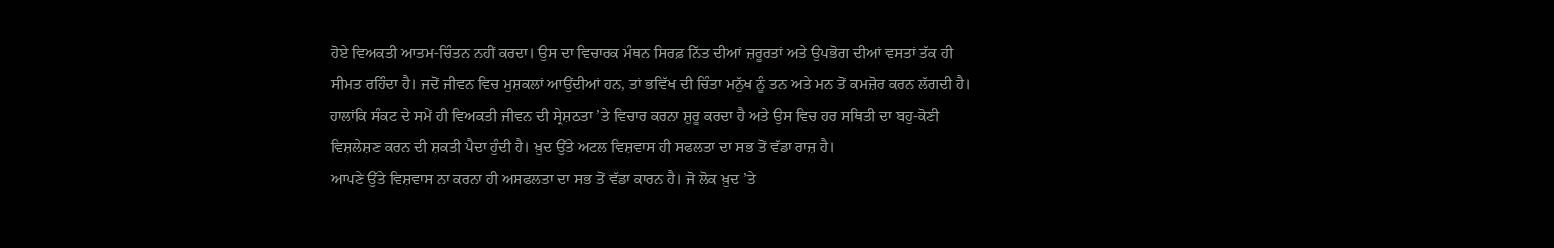ਹੋਏ ਵਿਅਕਤੀ ਆਤਮ-ਚਿੰਤਨ ਨਹੀਂ ਕਰਦਾ। ਉਸ ਦਾ ਵਿਚਾਰਕ ਮੰਥਨ ਸਿਰਫ਼ ਨਿੱਤ ਦੀਆਂ ਜ਼ਰੂਰਤਾਂ ਅਤੇ ਉਪਭੋਗ ਦੀਆਂ ਵਸਤਾਂ ਤੱਕ ਹੀ ਸੀਮਤ ਰਹਿੰਦਾ ਹੈ। ਜਦੋਂ ਜੀਵਨ ਵਿਚ ਮੁਸ਼ਕਲਾਂ ਆਉਂਦੀਆਂ ਹਨ, ਤਾਂ ਭਵਿੱਖ ਦੀ ਚਿੰਤਾ ਮਨੁੱਖ ਨੂੰ ਤਨ ਅਤੇ ਮਨ ਤੋਂ ਕਮਜ਼ੋਰ ਕਰਨ ਲੱਗਦੀ ਹੈ। ਹਾਲਾਂਕਿ ਸੰਕਟ ਦੇ ਸਮੇਂ ਹੀ ਵਿਅਕਤੀ ਜੀਵਨ ਦੀ ਸ੍ਰੇਸ਼ਠਤਾ ’ਤੇ ਵਿਚਾਰ ਕਰਨਾ ਸ਼ੁਰੂ ਕਰਦਾ ਹੈ ਅਤੇ ਉਸ ਵਿਚ ਹਰ ਸਥਿਤੀ ਦਾ ਬਹੁ-ਕੋਣੀ ਵਿਸ਼ਲੇਸ਼ਣ ਕਰਨ ਦੀ ਸ਼ਕਤੀ ਪੈਦਾ ਹੁੰਦੀ ਹੈ। ਖ਼ੁਦ ਉੱਤੇ ਅਟਲ ਵਿਸ਼ਵਾਸ ਹੀ ਸਫਲਤਾ ਦਾ ਸਭ ਤੋਂ ਵੱਡਾ ਰਾਜ਼ ਹੈ।
ਆਪਣੇ ਉੱਤੇ ਵਿਸ਼ਵਾਸ ਨਾ ਕਰਨਾ ਹੀ ਅਸਫਲਤਾ ਦਾ ਸਭ ਤੋਂ ਵੱਡਾ ਕਾਰਨ ਹੈ। ਜੋ ਲੋਕ ਖ਼ੁਦ ’ਤੇ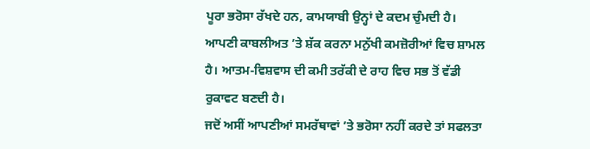ਪੂਰਾ ਭਰੋਸਾ ਰੱਖਦੇ ਹਨ, ਕਾਮਯਾਬੀ ਉਨ੍ਹਾਂ ਦੇ ਕਦਮ ਚੁੰਮਦੀ ਹੈ। ਆਪਣੀ ਕਾਬਲੀਅਤ ’ਤੇ ਸ਼ੱਕ ਕਰਨਾ ਮਨੁੱਖੀ ਕਮਜ਼ੋਰੀਆਂ ਵਿਚ ਸ਼ਾਮਲ ਹੈ। ਆਤਮ-ਵਿਸ਼ਵਾਸ ਦੀ ਕਮੀ ਤਰੱਕੀ ਦੇ ਰਾਹ ਵਿਚ ਸਭ ਤੋਂ ਵੱਡੀ ਰੁਕਾਵਟ ਬਣਦੀ ਹੈ।
ਜਦੋਂ ਅਸੀਂ ਆਪਣੀਆਂ ਸਮਰੱਥਾਵਾਂ ’ਤੇ ਭਰੋਸਾ ਨਹੀਂ ਕਰਦੇ ਤਾਂ ਸਫਲਤਾ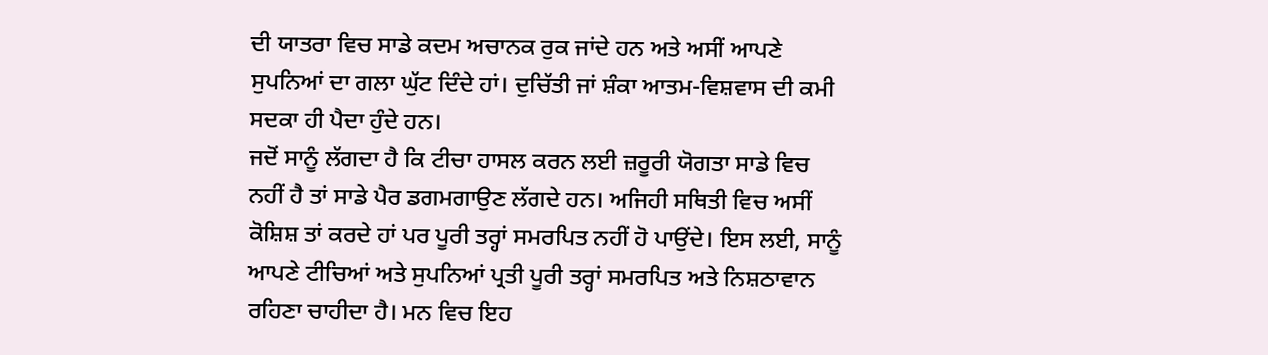ਦੀ ਯਾਤਰਾ ਵਿਚ ਸਾਡੇ ਕਦਮ ਅਚਾਨਕ ਰੁਕ ਜਾਂਦੇ ਹਨ ਅਤੇ ਅਸੀਂ ਆਪਣੇ ਸੁਪਨਿਆਂ ਦਾ ਗਲਾ ਘੁੱਟ ਦਿੰਦੇ ਹਾਂ। ਦੁਚਿੱਤੀ ਜਾਂ ਸ਼ੰਕਾ ਆਤਮ-ਵਿਸ਼ਵਾਸ ਦੀ ਕਮੀ ਸਦਕਾ ਹੀ ਪੈਦਾ ਹੁੰਦੇ ਹਨ।
ਜਦੋਂ ਸਾਨੂੰ ਲੱਗਦਾ ਹੈ ਕਿ ਟੀਚਾ ਹਾਸਲ ਕਰਨ ਲਈ ਜ਼ਰੂਰੀ ਯੋਗਤਾ ਸਾਡੇ ਵਿਚ ਨਹੀਂ ਹੈ ਤਾਂ ਸਾਡੇ ਪੈਰ ਡਗਮਗਾਉਣ ਲੱਗਦੇ ਹਨ। ਅਜਿਹੀ ਸਥਿਤੀ ਵਿਚ ਅਸੀਂ ਕੋਸ਼ਿਸ਼ ਤਾਂ ਕਰਦੇ ਹਾਂ ਪਰ ਪੂਰੀ ਤਰ੍ਹਾਂ ਸਮਰਪਿਤ ਨਹੀਂ ਹੋ ਪਾਉਂਦੇ। ਇਸ ਲਈ, ਸਾਨੂੰ ਆਪਣੇ ਟੀਚਿਆਂ ਅਤੇ ਸੁਪਨਿਆਂ ਪ੍ਰਤੀ ਪੂਰੀ ਤਰ੍ਹਾਂ ਸਮਰਪਿਤ ਅਤੇ ਨਿਸ਼ਠਾਵਾਨ ਰਹਿਣਾ ਚਾਹੀਦਾ ਹੈ। ਮਨ ਵਿਚ ਇਹ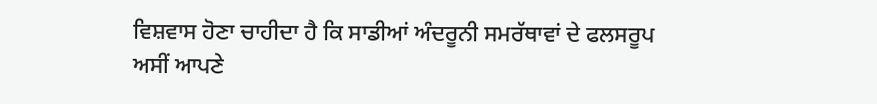ਵਿਸ਼ਵਾਸ ਹੋਣਾ ਚਾਹੀਦਾ ਹੈ ਕਿ ਸਾਡੀਆਂ ਅੰਦਰੂਨੀ ਸਮਰੱਥਾਵਾਂ ਦੇ ਫਲਸਰੂਪ ਅਸੀਂ ਆਪਣੇ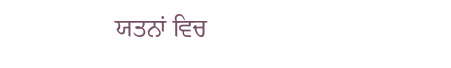ਯਤਨਾਂ ਵਿਚ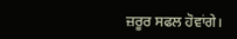ਜ਼ਰੂਰ ਸਫਲ ਹੋਵਾਂਗੇ।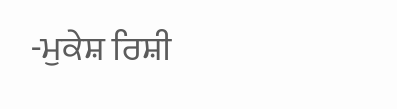-ਮੁਕੇਸ਼ ਰਿਸ਼ੀ